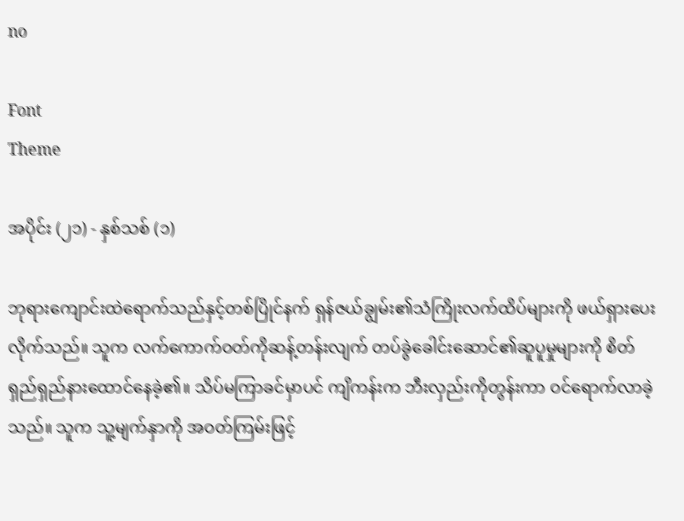no

Font
Theme

အပိုင်း (၂၁) - နှစ်သစ် (၁)

ဘုရားကျောင်းထဲရောက်သည်နှင့်တစ်ပြိုင်နက် ရှန်ဇယ်ချွမ်း၏သံကြိုးလက်ထိပ်များကို ဖယ်ရှားပေးလိုက်သည်။ သူက လက်ကောက်ဝတ်ကိုဆန့်တန်းလျက် တပ်ခွဲခေါင်းဆောင်၏ဆူပူမှုများကို စိတ်ရှည်ရှည်နားထောင်နေခဲ့၏။ သိပ်မကြာခင်မှာပင် ကျိကန်းက ဘီးလှည်းကိုတွန်းကာ ဝင်ရောက်လာခဲ့သည်။ သူက သူ့မျက်နှာကို အဝတ်ကြမ်းဖြင့်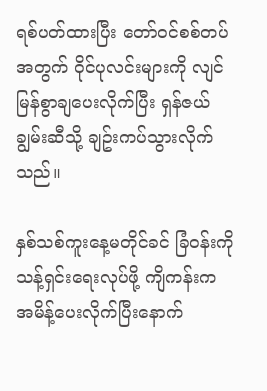ရစ်ပတ်ထားပြီး တော်ဝင်စစ်တပ်အတွက် ဝိုင်ပုလင်းများကို လျင်မြန်စွာချပေးလိုက်ပြီး ရှန်ဇယ်ချွမ်းဆီသို့ ချဥ်းကပ်သွားလိုက်သည်။

နှစ်သစ်ကူးနေ့မတိုင်ခင် ခြံဝန်းကို သန့်ရှင်းရေးလုပ်ဖို့ ကျိကန်းက အမိန့်ပေးလိုက်ပြီးနောက်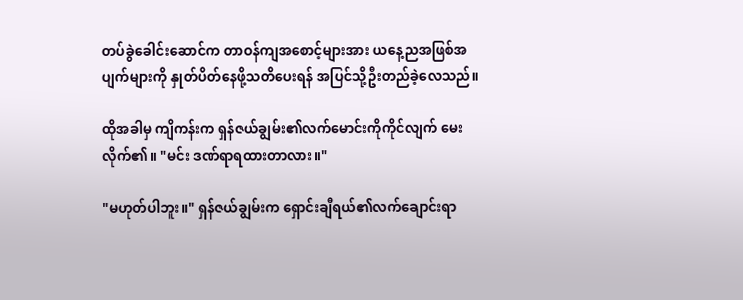တပ်ခွဲခေါင်းဆောင်က တာဝန်ကျအစောင့်များအား ယနေ့ညအဖြစ်အပျက်များကို နှုတ်ပိတ်နေဖို့သတိပေးရန် အပြင်သို့ဦးတည်ခဲ့လေသည်။

ထိုအခါမှ ကျိကန်းက ရှန်ဇယ်ချွမ်း၏လက်မောင်းကိုကိုင်လျက် မေးလိုက်၏။ "မင်း ဒဏ်ရာရထားတာလား။"

"မဟုတ်ပါဘူး။" ရှန်ဇယ်ချွမ်းက ရှောင်းချီရယ်၏လက်ချောင်းရာ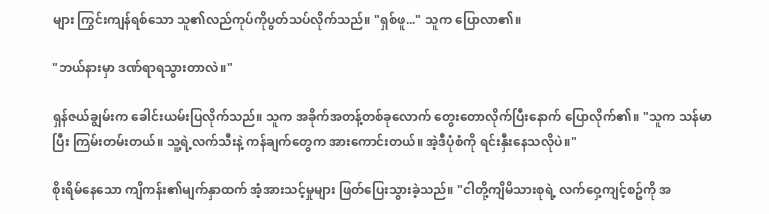များ ကြွင်းကျန်ရစ်သော သူ၏လည်ကုပ်ကိုပွတ်သပ်လိုက်သည်။ "ရှစ်ဖူ..." သူက ပြောလာ၏။

"ဘယ်နားမှာ ဒဏ်ရာရသွားတာလဲ။"

ရှန်ဇယ်ချွမ်းက ခေါင်းယမ်းပြလိုက်သည်။ သူက အခိုက်အတန့်တစ်ခုလောက် တွေးတောလိုက်ပြီးနောက် ပြောလိုက်၏။ "သူက သန်မာပြီး ကြမ်းတမ်းတယ်။ သူ့ရဲ့လက်သီးနဲ့ ကန်ချက်တွေက အားကောင်းတယ်။ အဲ့ဒီပုံစံကို ရင်းနှီးနေသလိုပဲ။"

စိုးရိမ်နေသော ကျိကန်း၏မျက်နှာထက် အံ့အားသင့်မှုများ ဖြတ်ပြေးသွားခဲ့သည်။ "ငါတို့ကျိမိသားစုရဲ့ လက်ဝှေ့ကျင့်စဥ်ကို အ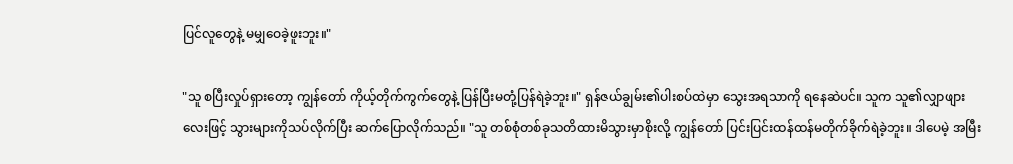ပြင်လူတွေနဲ့ မမျှဝေခဲ့ဖူးဘူး။"

"သူ စပြီးလှုပ်ရှားတော့ ကျွန်တော် ကိုယ့်တိုက်ကွက်တွေနဲ့ ပြန်ပြီးမတုံ့ပြန်ရဲခဲ့ဘူး။" ရှန်ဇယ်ချွမ်း၏ပါးစပ်ထဲမှာ သွေးအရသာကို ရနေဆဲပင်။ သူက သူ၏လျှာဖျားလေးဖြင့် သွားများကိုသပ်လိုက်ပြီး ဆက်ပြောလိုက်သည်။ "သူ တစ်စုံတစ်ခုသတိထားမိသွားမှာစိုးလို့ ကျွန်တော် ပြင်းပြင်းထန်ထန်မတိုက်ခိုက်ရဲခဲ့ဘူး။ ဒါပေမဲ့ အမြီး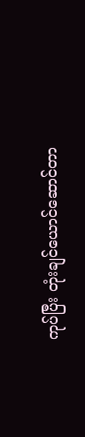ကုပ်ပြီး တုံးချင်ယောင်ဆောင်တာ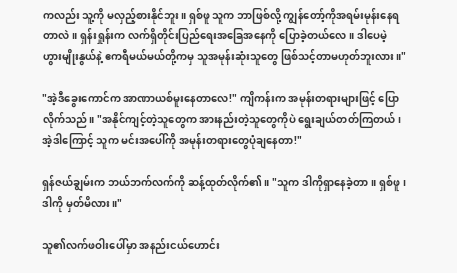ကလည်း သူ့ကို မလှည့်စားနိုင်ဘူး။ ရှစ်ဖူ သူက ဘာဖြစ်လို့ ကျွန်တော့်ကိုအရမ်းမုန်းနေရတာလဲ။ ရှန်းရှုန်းက လက်ရှိတိုင်းပြည်ရေးအခြေအနေကို ပြောခဲ့တယ်လေ။ ဒါပေမဲ့ ဟွားမျိုးနွယ်နဲ့ ဧကရီမယ်မယ်တို့ကမှ သူအမုန်းဆုံးသူတွေ ဖြစ်သင့်တာမဟုတ်ဘူးလား။"

"အဲ့ဒီခွေးကောင်က အာဏာယစ်မူးနေတာလေ!" ကျိကန်းက အမုန်းတရားများဖြင့် ပြောလိုက်သည်။ "အနိုင်ကျင့်တဲ့သူတွေက အားနည်းတဲ့သူတွေကိုပဲ ရွေးချယ်တတ်ကြတယ်၊ အဲ့ဒါကြောင့် သူက မင်းအပေါ်ကို အမုန်းတရားတွေပုံချနေတာ!"

ရှန်ဇယ်ချွမ်းက ဘယ်ဘက်လက်ကို ဆန့်ထုတ်လိုက်၏။ "သူက ဒါကိုရှာနေခဲ့တာ။ ရှစ်ဖူ၊ ဒါကို မှတ်မိလား။"

သူ၏လက်ဖဝါးပေါ်မှာ အနည်းငယ်ဟောင်း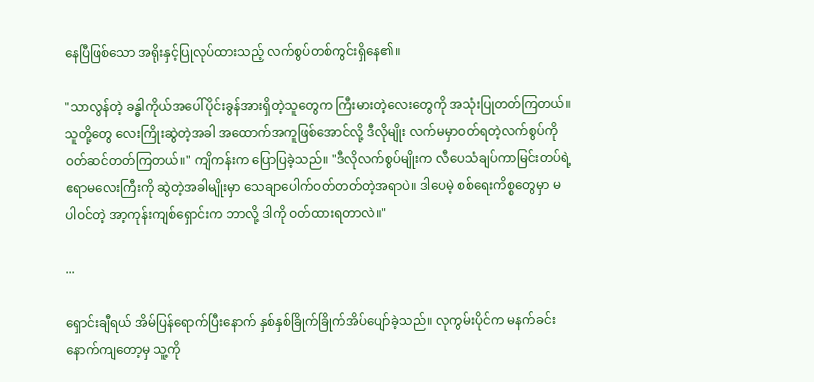နေပြီဖြစ်သော အရိုးနှင့်ပြုလုပ်ထားသည့် လက်စွပ်တစ်ကွင်းရှိနေ၏။

"သာလွန်တဲ့ ခန္ဓါကိုယ်အပေါ်ပိုင်းခွန်အားရှိတဲ့သူတွေက ကြီးမားတဲ့လေးတွေကို အသုံးပြုတတ်ကြတယ်။ သူတို့တွေ လေးကြိုးဆွဲတဲ့အခါ အထောက်အကူဖြစ်အောင်လို့ ဒီလိုမျိုး လက်မမှာဝတ်ရတဲ့လက်စွပ်ကို ဝတ်ဆင်တတ်ကြတယ်။" ကျိကန်းက ပြောပြခဲ့သည်။ "ဒီလိုလက်စွပ်မျိုးက လီပေသံချပ်ကာမြင်းတပ်ရဲ့ ဧရာမလေးကြီးကို ဆွဲတဲ့အခါမျိုးမှာ သေချာပေါက်ဝတ်တတ်တဲ့အရာပဲ။ ဒါပေမဲ့ စစ်ရေးကိစ္စတွေမှာ မပါဝင်တဲ့ အာ့ကုန်းကျစ်ရှောင်းက ဘာလို့ ဒါကို ဝတ်ထားရတာလဲ။"

...

ရှောင်းချီရယ် အိမ်ပြန်ရောက်ပြီးနောက် နှစ်နှစ်ခြိုက်ခြိုက်အိပ်ပျော်ခဲ့သည်။ လုကွမ်းပိုင်က မနက်ခင်းနောက်ကျတော့မှ သူ့ကို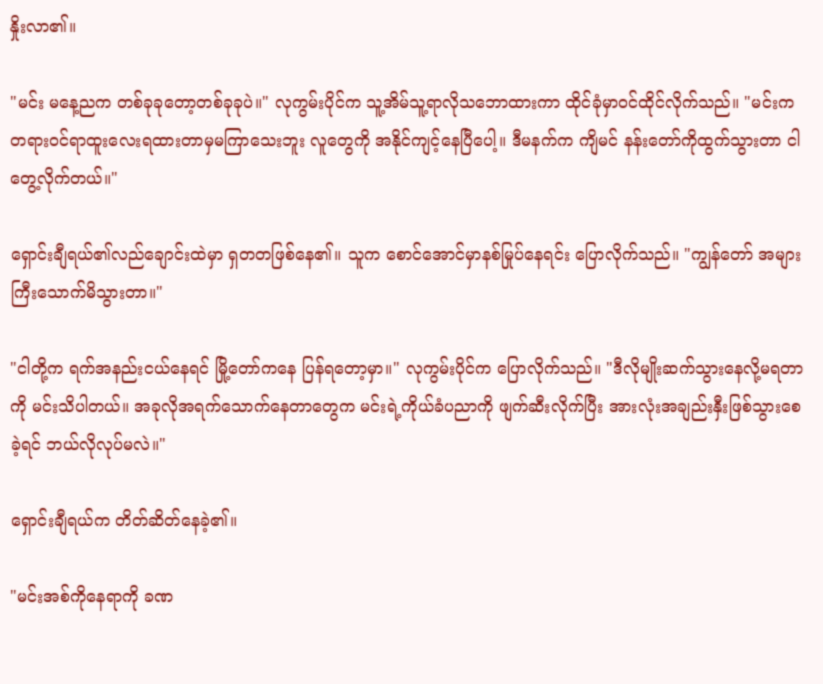နှိုးလာ၏။

"မင်း မနေ့ညက တစ်ခုခုတော့တစ်ခုခုပဲ။" လုကွမ်းပိုင်က သူ့အိမ်သူ့ရာလိုသဘောထားကာ ထိုင်ခုံမှာဝင်ထိုင်လိုက်သည်။ "မင်းက တရားဝင်ရာထူးလေးရထားတာမှမကြာသေးဘူး လူတွေကို အနိုင်ကျင့်နေပြီပေါ့။ ဒီမနက်က ကျိမင် နန်းတော်ကိုထွက်သွားတာ ငါတွေ့လိုက်တယ်။"

ရှောင်းချီရယ်၏လည်ချောင်းထဲမှာ ရှတတဖြစ်နေ၏။ သူက စောင်အောင်မှာနစ်မြုပ်နေရင်း ပြောလိုက်သည်။ "ကျွန်တော် အများကြီးသောက်မိသွားတာ။"

"ငါတို့က ရက်အနည်းငယ်နေရင် မြို့တော်ကနေ ပြန်ရတော့မှာ။" လုကွမ်းပိုင်က ပြောလိုက်သည်။ "ဒီလိုမျိုးဆက်သွားနေလို့မရတာကို မင်းသိပါတယ်။ အခုလိုအရက်သောက်နေတာတွေက မင်းရဲ့ကိုယ်ခံပညာကို ဖျက်ဆီးလိုက်ပြီး အားလုံးအချည်းနှီးဖြစ်သွားစေခဲ့ရင် ဘယ်လိုလုပ်မလဲ။"

ရှောင်းချီရယ်က တိတ်ဆိတ်နေခဲ့၏။

"မင်းအစ်ကိုနေရာကို ခဏ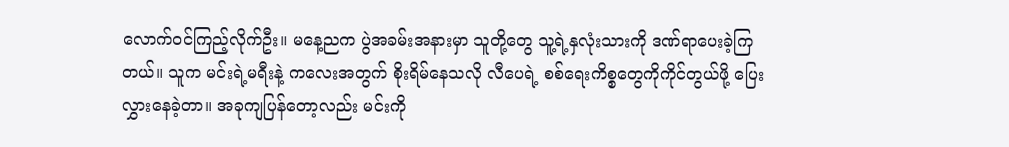လောက်ဝင်ကြည့်လိုက်ဦး။ မနေ့ညက ပွဲအခမ်းအနားမှာ သူတို့တွေ သူ့ရဲ့နှလုံးသားကို ဒဏ်ရာပေးခဲ့ကြတယ်။ သူက မင်းရဲ့မရီးနဲ့ ကလေးအတွက် စိုးရိမ်နေသလို လီပေရဲ့ စစ်ရေးကိစ္စတွေကိုကိုင်တွယ်ဖို့ ပြေးလွှားနေခဲ့တာ။ အခုကျပြန်တော့လည်း မင်းကို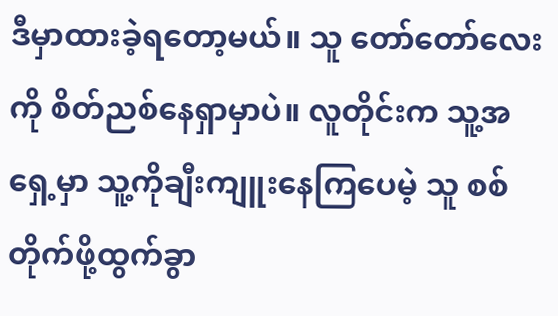ဒီမှာထားခဲ့ရတော့မယ်။ သူ တော်တော်လေးကို စိတ်ညစ်နေရှာမှာပဲ။ လူတိုင်းက သူ့အရှေ့မှာ သူ့ကိုချီးကျူးနေကြပေမဲ့ သူ စစ်တိုက်ဖို့ထွက်ခွာ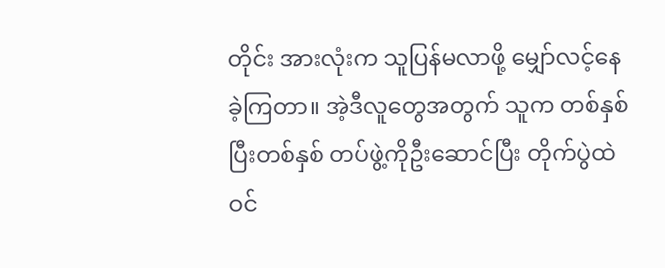တိုင်း အားလုံးက သူပြန်မလာဖို့ မျှော်လင့်နေခဲ့ကြတာ။ အဲ့ဒီလူတွေအတွက် သူက တစ်နှစ်ပြီးတစ်နှစ် တပ်ဖွဲ့ကိုဦးဆောင်ပြီး တိုက်ပွဲထဲဝင်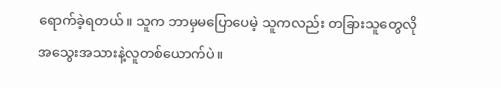ရောက်ခဲ့ရတယ်။ သူက ဘာမှမပြောပေမဲ့ သူကလည်း တခြားသူတွေလို အသွေးအသားနဲ့လူတစ်ယောက်ပဲ။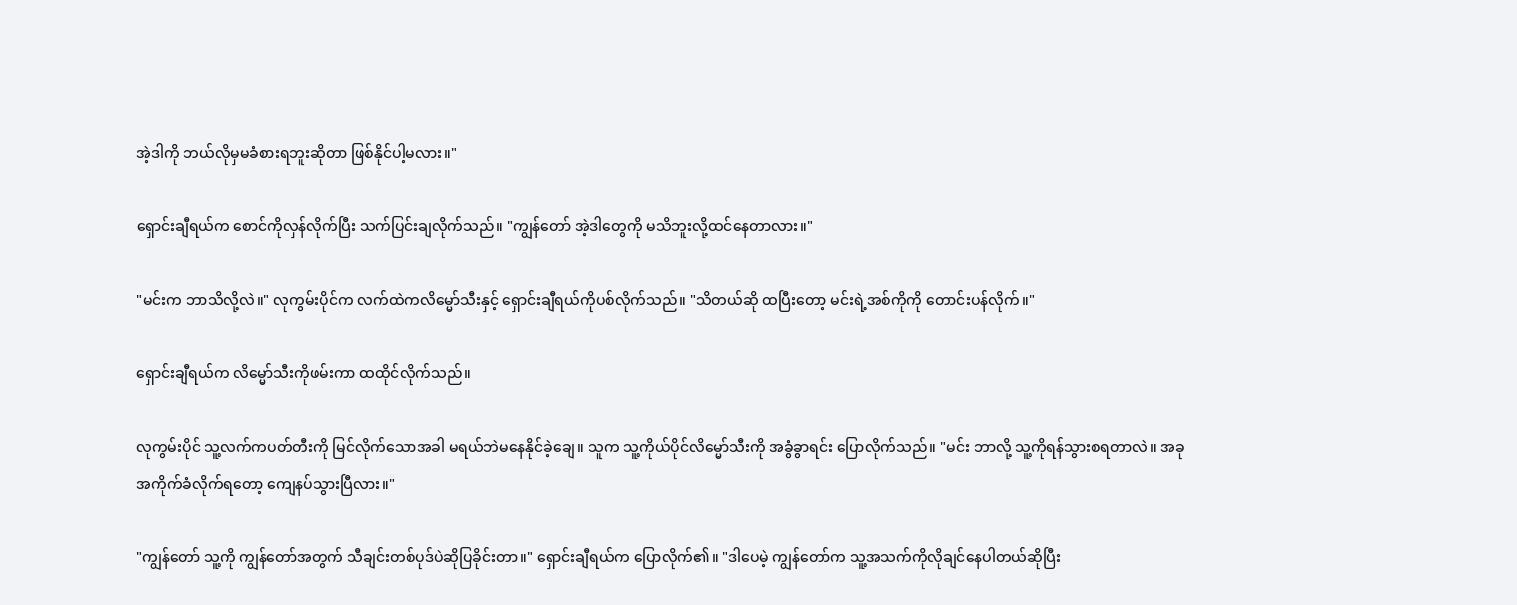အဲ့ဒါကို ဘယ်လိုမှမခံစားရဘူးဆိုတာ ဖြစ်နိုင်ပါ့မလား။"

ရှောင်းချီရယ်က စောင်ကိုလှန်လိုက်ပြီး သက်ပြင်းချလိုက်သည်။ "ကျွန်တော် အဲ့ဒါတွေကို မသိဘူးလို့ထင်နေတာလား။"

"မင်းက ဘာသိလို့လဲ။" လုကွမ်းပိုင်က လက်ထဲကလိမ္မော်သီးနှင့် ရှောင်းချီရယ်ကိုပစ်လိုက်သည်။ "သိတယ်ဆို ထပြီးတော့ မင်းရဲ့အစ်ကိုကို တောင်းပန်လိုက်။"

ရှောင်းချီရယ်က လိမ္မော်သီးကိုဖမ်းကာ ထထိုင်လိုက်သည်။

လုကွမ်းပိုင် သူ့လက်ကပတ်တီးကို မြင်လိုက်သောအခါ မရယ်ဘဲမနေနိုင်ခဲ့ချေ။ သူက သူ့ကိုယ်ပိုင်လိမ္မော်သီးကို အခွံခွာရင်း ပြောလိုက်သည်။ "မင်း ဘာလို့ သူ့ကိုရန်သွားစရတာလဲ။ အခု အကိုက်ခံလိုက်ရတော့ ကျေနပ်သွားပြီလား။"

"ကျွန်တော် သူ့ကို ကျွန်တော်အတွက် သီချင်းတစ်ပုဒ်ပဲဆိုပြခိုင်းတာ။" ရှောင်းချီရယ်က ပြောလိုက်၏။ "ဒါပေမဲ့ ကျွန်တော်က သူ့အသက်ကိုလိုချင်နေပါတယ်ဆိုပြီး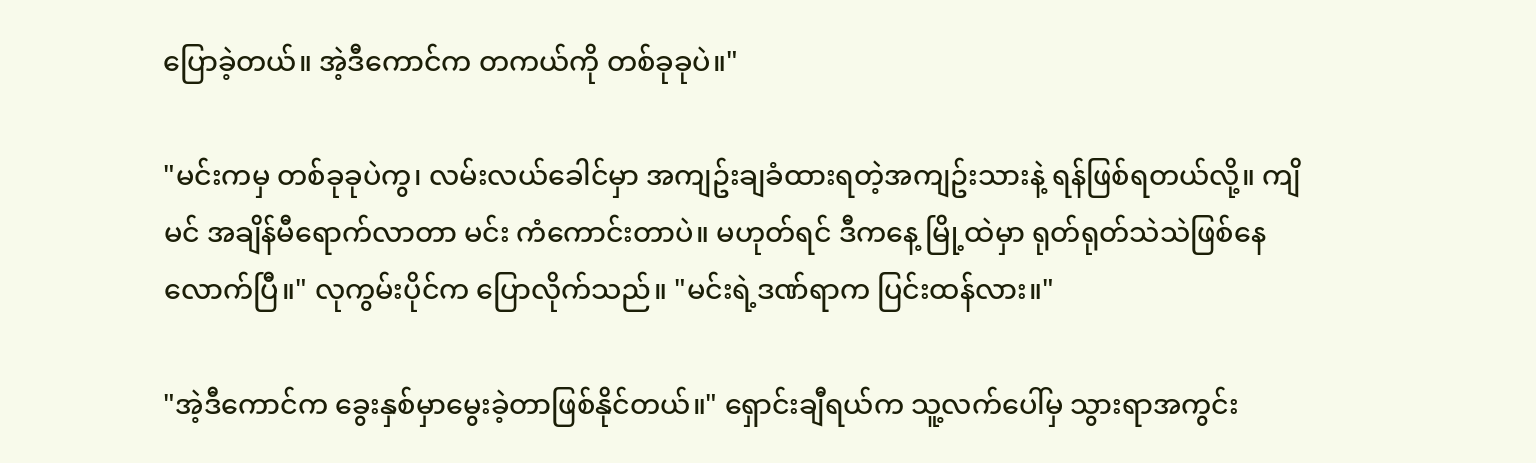ပြောခဲ့တယ်။ အဲ့ဒီကောင်က တကယ်ကို တစ်ခုခုပဲ။"

"မင်းကမှ တစ်ခုခုပဲကွ၊ လမ်းလယ်ခေါင်မှာ အကျဥ်းချခံထားရတဲ့အကျဥ်းသားနဲ့ ရန်ဖြစ်ရတယ်လို့။ ကျိမင် အချိန်မီရောက်လာတာ မင်း ကံကောင်းတာပဲ။ မဟုတ်ရင် ဒီကနေ့ မြို့ထဲမှာ ရုတ်ရုတ်သဲသဲဖြစ်နေလောက်ပြီ။" လုကွမ်းပိုင်က ပြောလိုက်သည်။ "မင်းရဲ့ဒဏ်ရာက ပြင်းထန်လား။"

"အဲ့ဒီကောင်က ခွေးနှစ်မှာမွေးခဲ့တာဖြစ်နိုင်တယ်။" ရှောင်းချီရယ်က သူ့လက်ပေါ်မှ သွားရာအကွင်း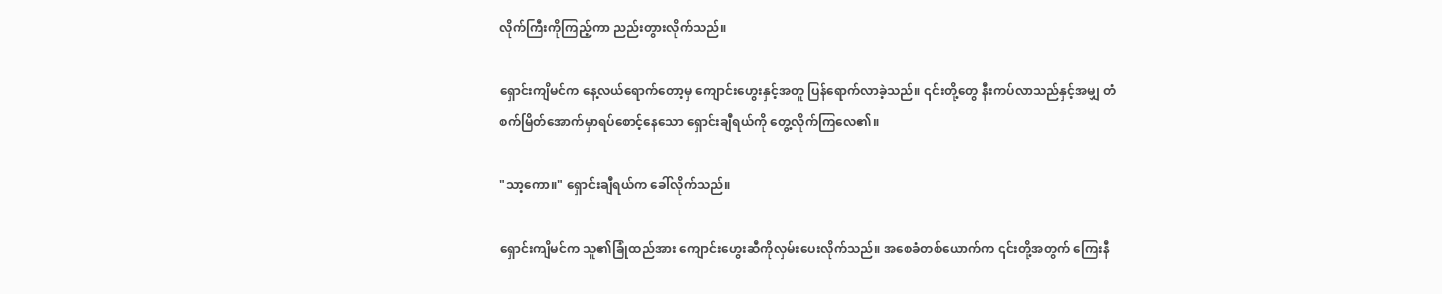လိုက်ကြီးကိုကြည့်ကာ ညည်းတွားလိုက်သည်။

ရှောင်းကျိမင်က နေ့လယ်ရောက်တော့မှ ကျောင်းဟွေးနှင့်အတူ ပြန်ရောက်လာခဲ့သည်။ ၎င်းတို့တွေ နီးကပ်လာသည်နှင့်အမျှ တံစက်မြိတ်အောက်မှာရပ်စောင့်နေသော ရှောင်းချီရယ်ကို တွေ့လိုက်ကြလေ၏။

"သာ့ကော။" ရှောင်းချီရယ်က ခေါ်လိုက်သည်။

ရှောင်းကျိမင်က သူ၏ခြုံထည်အား ကျောင်းဟွေးဆီကိုလှမ်းပေးလိုက်သည်။ အစေခံတစ်ယောက်က ၎င်းတို့အတွက် ကြေးနီ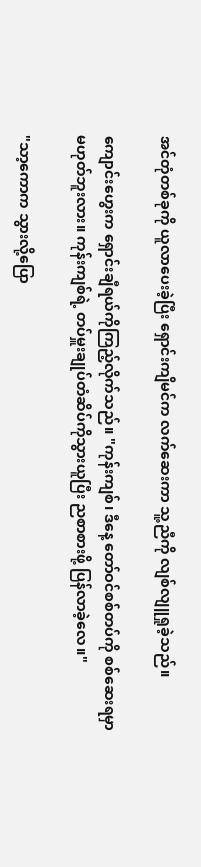အင်တုံတစ်ခုကို ယူလာပေးခဲ့ပြီး ရှောင်းကျိမင်က လက်ဆေးကာ သူ့ညီကို လျစ်လျူရှုခဲ့သည်။

ကျောင်းဟွေးက ရှောင်းချီရယ်ကိုကြည့်လိုက်သည်။ "ကုန်းကျစ်၊ ဒီနေ့ တော်ဝင်စစ်တပ်ကို စစ်ဆေးရမှာမဟုတ်ဘူးလား။ ကုန်းကျစ်ရဲ့ တပ်မှူးချုပ်တံဆိပ်ကိုသွားယူပြီး ညစာစားဖို့ ပြန်လာခဲ့လေ။"

"သာ့ကောက သွားလို့ပြော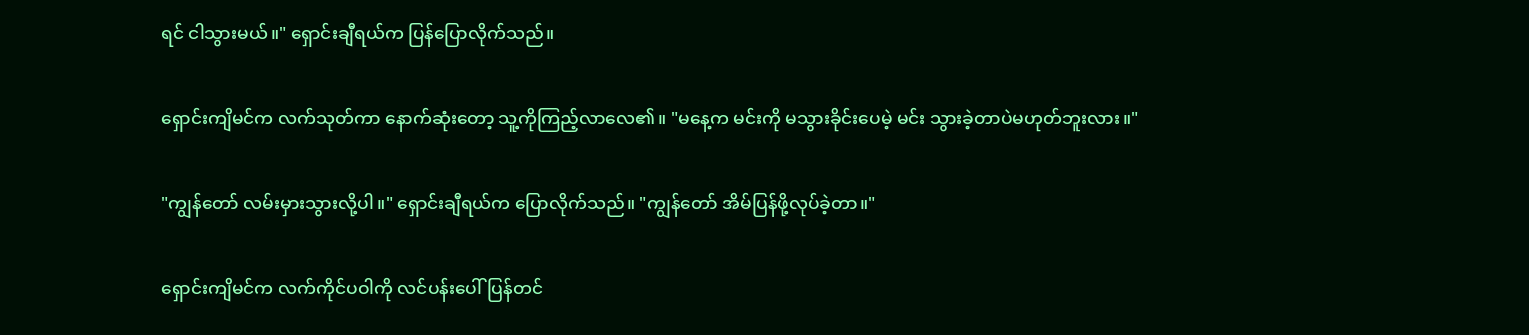ရင် ငါသွားမယ်။" ရှောင်းချီရယ်က ပြန်ပြောလိုက်သည်။

ရှောင်းကျိမင်က လက်သုတ်ကာ နောက်ဆုံးတော့ သူ့ကိုကြည့်လာလေ၏။ "မနေ့က မင်းကို မသွားခိုင်းပေမဲ့ မင်း သွားခဲ့တာပဲမဟုတ်ဘူးလား။"

"ကျွန်တော် လမ်းမှားသွားလို့ပါ။" ရှောင်းချီရယ်က ပြောလိုက်သည်။ "ကျွန်တော် အိမ်ပြန်ဖို့လုပ်ခဲ့တာ။"

ရှောင်းကျိမင်က လက်ကိုင်ပဝါကို လင်ပန်းပေါ်ပြန်တင်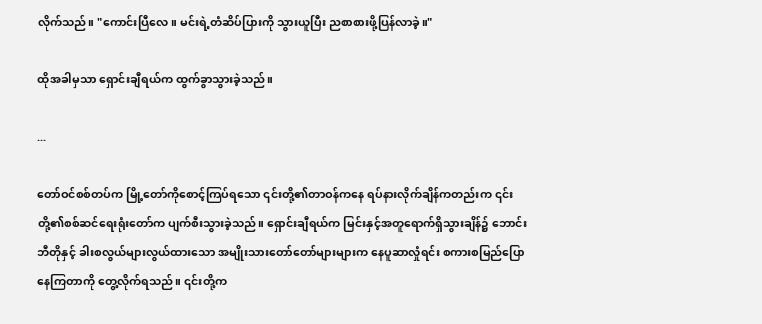လိုက်သည်။ "ကောင်းပြီလေ။ မင်းရဲ့တံဆိပ်ပြားကို သွားယူပြီး ညစာစားဖို့ပြန်လာခဲ့။"

ထိုအခါမှသာ ရှောင်းချီရယ်က ထွက်ခွာသွားခဲ့သည်။

...

တော်ဝင်စစ်တပ်က မြို့တော်ကိုစောင့်ကြပ်ရသော ၎င်းတို့၏တာဝန်ကနေ ရပ်နားလိုက်ချိန်ကတည်းက ၎င်းတို့၏စစ်ဆင်ရေးရုံးတော်က ပျက်စီးသွားခဲ့သည်။ ရှောင်းချီရယ်က မြင်းနှင့်အတူရောက်ရှိသွားချိန်၌ ဘောင်းဘီတိုနှင့် ခါးစလွယ်များလွယ်ထားသော အမျိုးသားတော်တော်များများက နေပူဆာလှုံရင်း စကားစမြည်ပြောနေကြတာကို တွေ့လိုက်ရသည်။ ၎င်းတို့က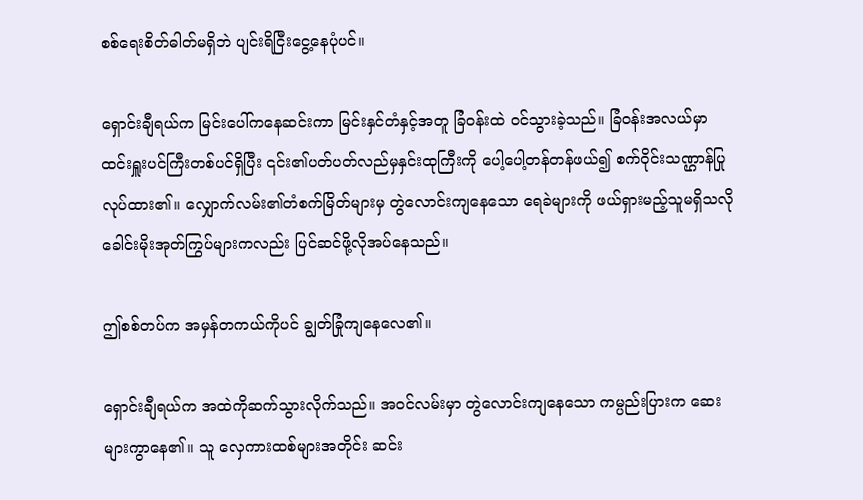စစ်ရေးစိတ်ဓါတ်မရှိဘဲ ပျင်းရိငြီးငွေ့နေပုံပင်။

ရှောင်းချီရယ်က မြင်းပေါ်ကနေဆင်းကာ မြင်းနှင်တံနှင့်အတူ ခြံဝန်းထဲ ဝင်သွားခဲ့သည်။ ခြံဝန်းအလယ်မှာ ထင်းရှူးပင်ကြီးတစ်ပင်ရှိပြီး ၎င်း၏ပတ်ပတ်လည်မှနှင်းထုကြီးကို ပေါ့ပေါ့တန်တန်ဖယ်၍ စက်ဝိုင်းသဏ္ဌာန်ပြုလုပ်ထား၏။ လျှောက်လမ်း၏တံစက်မြိတ်များမှ တွဲလောင်းကျနေသော ရေခဲများကို ဖယ်ရှားမည့်သူမရှိသလို ခေါင်းမိုးအုတ်ကြွပ်များကလည်း ပြင်ဆင်ဖို့လိုအပ်နေသည်။

ဤစစ်တပ်က အမှန်တကယ်ကိုပင် ချွတ်ခြုံကျနေလေ၏။

ရှောင်းချီရယ်က အထဲကိုဆက်သွားလိုက်သည်။ အဝင်လမ်းမှာ တွဲလောင်းကျနေသော ကမ္ပည်းပြားက ဆေးများကွာနေ၏။ သူ လှေကားထစ်များအတိုင်း ဆင်း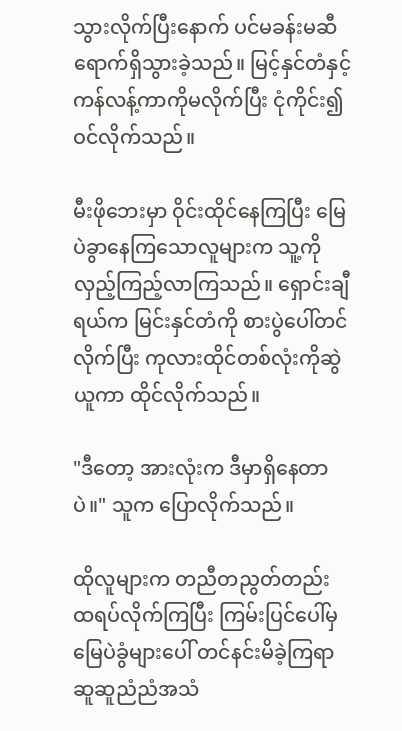သွားလိုက်ပြီးနောက် ပင်မခန်းမဆီ ရောက်ရှိသွားခဲ့သည်။ မြင့်နှင်တံနှင့် ကန်လန့်ကာကိုမလိုက်ပြီး ငုံကိုင်း၍ဝင်လိုက်သည်။

မီးဖိုဘေးမှာ ဝိုင်းထိုင်နေကြပြီး မြေပဲခွာနေကြသောလူများက သူ့ကို လှည့်ကြည့်လာကြသည်။ ရှောင်းချီရယ်က မြင်းနှင်တံကို စားပွဲပေါ်တင်လိုက်ပြီး ကုလားထိုင်တစ်လုံးကိုဆွဲယူကာ ထိုင်လိုက်သည်။

"ဒီတော့ အားလုံးက ဒီမှာရှိနေတာပဲ။" သူက ပြောလိုက်သည်။

ထိုလူများက တညီတညွတ်တည်း ထရပ်လိုက်ကြပြီး ကြမ်းပြင်ပေါ်မှ မြေပဲခွံများပေါ် တင်နင်းမိခဲ့ကြရာ ဆူဆူညံညံအသံ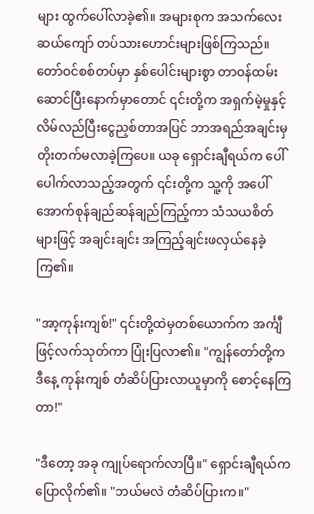များ ထွက်ပေါ်လာခဲ့၏။ အများစုက အသက်လေးဆယ်ကျော် တပ်သားဟောင်းများဖြစ်ကြသည်။ တော်ဝင်စစ်တပ်မှာ နှစ်ပေါင်းများစွာ တာဝန်ထမ်းဆောင်ပြီးနောက်မှာတောင် ၎င်းတို့က အရှက်မဲ့မှုနှင့် လိမ်လည်ပြီးငွေညှစ်တာအပြင် ဘာအရည်အချင်းမှ တိုးတက်မလာခဲ့ကြပေ။ ယခု ရှောင်းချီရယ်က ပေါ်ပေါက်လာသည့်အတွက် ၎င်းတို့က သူ့ကို အပေါ်အောက်စုန်ချည်ဆန်ချည်ကြည့်ကာ သံသယစိတ်များဖြင့် အချင်းချင်း အကြည့်ချင်းဖလှယ်နေခဲ့ကြ၏။

"အာ့ကုန်းကျစ်!" ၎င်းတို့ထဲမှတစ်ယောက်က အင်္ကျီဖြင့်လက်သုတ်ကာ ပြုံးပြလာ၏။ "ကျွန်တော်တို့က ဒီနေ့ ကုန်းကျစ် တံဆိပ်ပြားလာယူမှာကို စောင့်နေကြတာ!"

"ဒီတော့ အခု ကျုပ်ရောက်လာပြီ။" ရှောင်းချီရယ်က ပြောလိုက်၏။ "ဘယ်မလဲ တံဆိပ်ပြားက။"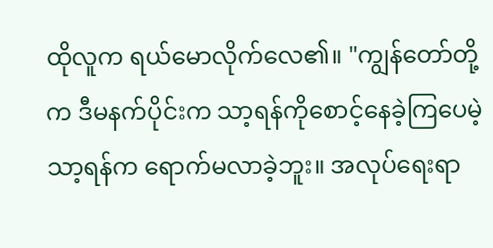ထိုလူက ရယ်မောလိုက်လေ၏။ "ကျွန်တော်တို့က ဒီမနက်ပိုင်းက သာ့ရန်ကိုစောင့်နေခဲ့ကြပေမဲ့ သာ့ရန်က ရောက်မလာခဲ့ဘူး။ အလုပ်ရေးရာ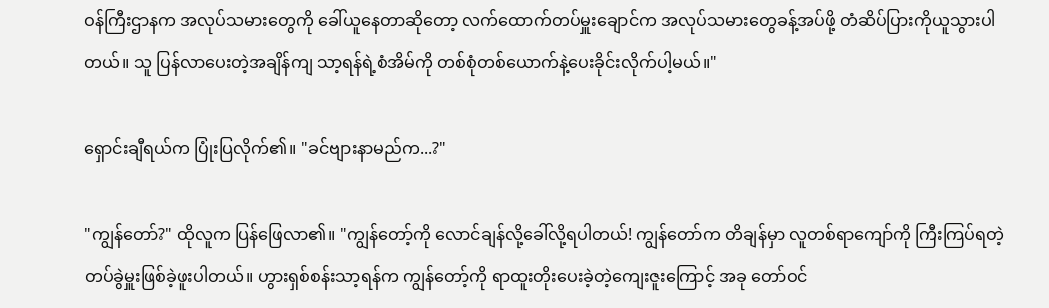ဝန်ကြီးဌာနက အလုပ်သမားတွေကို ခေါ်ယူနေတာဆိုတော့ လက်ထောက်တပ်မှူးချောင်က အလုပ်သမားတွေခန့်အပ်ဖို့ တံဆိပ်ပြားကိုယူသွားပါတယ်။ သူ ပြန်လာပေးတဲ့အချိန်ကျ သာ့ရန်ရဲ့စံအိမ်ကို တစ်စုံတစ်ယောက်နဲ့ပေးခိုင်းလိုက်ပါ့မယ်။"

ရှောင်းချီရယ်က ပြုံးပြလိုက်၏။ "ခင်ဗျားနာမည်က...?"

"ကျွန်တော်?" ထိုလူက ပြန်ဖြေလာ၏။ "ကျွန်တော့်ကို လောင်ချန်လို့ခေါ်လို့ရပါတယ်! ကျွန်တော်က တိချန်မှာ လူတစ်ရာကျော်ကို ကြီးကြပ်ရတဲ့ တပ်ခွဲမှူးဖြစ်ခဲ့ဖူးပါတယ်။ ဟွားရှစ်စန်းသာ့ရန်က ကျွန်တော့်ကို ရာထူးတိုးပေးခဲ့တဲ့ကျေးဇူးကြောင့် အခု တော်ဝင်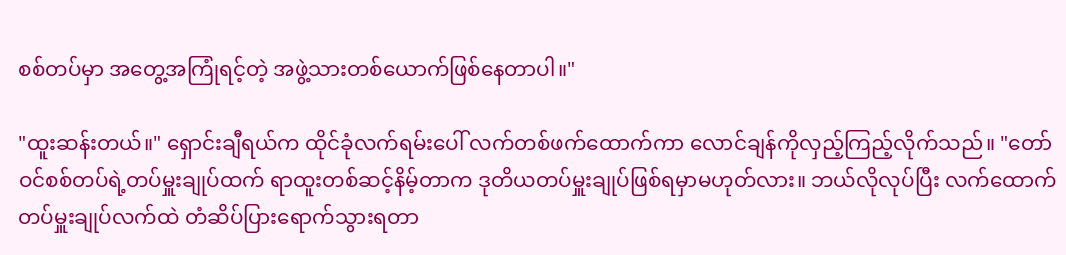စစ်တပ်မှာ အတွေ့အကြုံရင့်တဲ့ အဖွဲ့သားတစ်ယောက်ဖြစ်နေတာပါ။"

"ထူးဆန်းတယ်။" ရှောင်းချီရယ်က ထိုင်ခုံလက်ရမ်းပေါ် လက်တစ်ဖက်ထောက်ကာ လောင်ချန်ကိုလှည့်ကြည့်လိုက်သည်။ "တော်ဝင်စစ်တပ်ရဲ့တပ်မှူးချုပ်ထက် ရာထူးတစ်ဆင့်နိမ့်တာက ဒုတိယတပ်မှူးချုပ်ဖြစ်ရမှာမဟုတ်လား။ ဘယ်လိုလုပ်ပြီး လက်ထောက်တပ်မှူးချုပ်လက်ထဲ တံဆိပ်ပြားရောက်သွားရတာ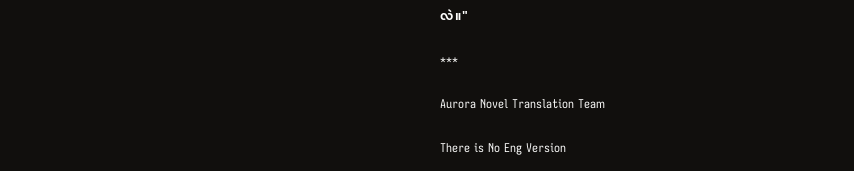လဲ။"

***

Aurora Novel Translation Team

There is No Eng Version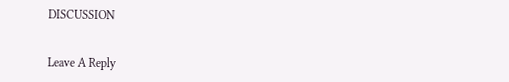DISCUSSION


Leave A Reply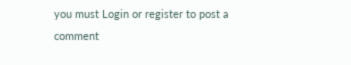you must Login or register to post a comment